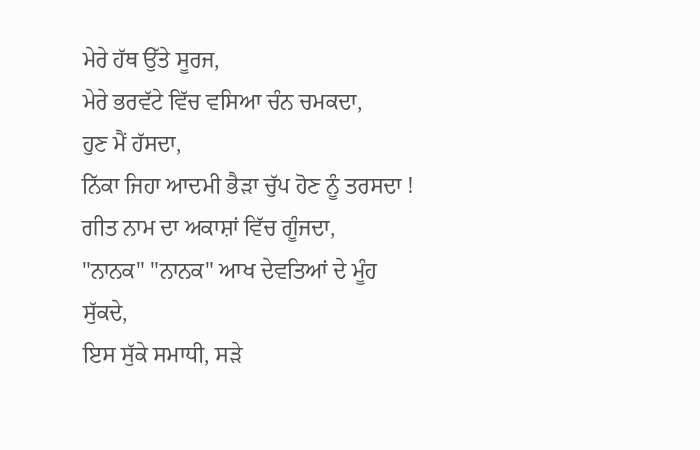ਮੇਰੇ ਹੱਥ ਉੱਤੇ ਸੂਰਜ,
ਮੇਰੇ ਭਰਵੱਟੇ ਵਿੱਚ ਵਸਿਆ ਚੰਨ ਚਮਕਦਾ,
ਹੁਣ ਮੈਂ ਹੱਸਦਾ,
ਨਿੱਕਾ ਜਿਹਾ ਆਦਮੀ ਭੈੜਾ ਚੁੱਪ ਹੋਣ ਨੂੰ ਤਰਸਦਾ !
ਗੀਤ ਨਾਮ ਦਾ ਅਕਾਸ਼ਾਂ ਵਿੱਚ ਗੂੰਜਦਾ,
"ਨਾਨਕ" "ਨਾਨਕ" ਆਖ ਦੇਵਤਿਆਂ ਦੇ ਮੂੰਹ ਸੁੱਕਦੇ,
ਇਸ ਸੁੱਕੇ ਸਮਾਧੀ, ਸੜੇ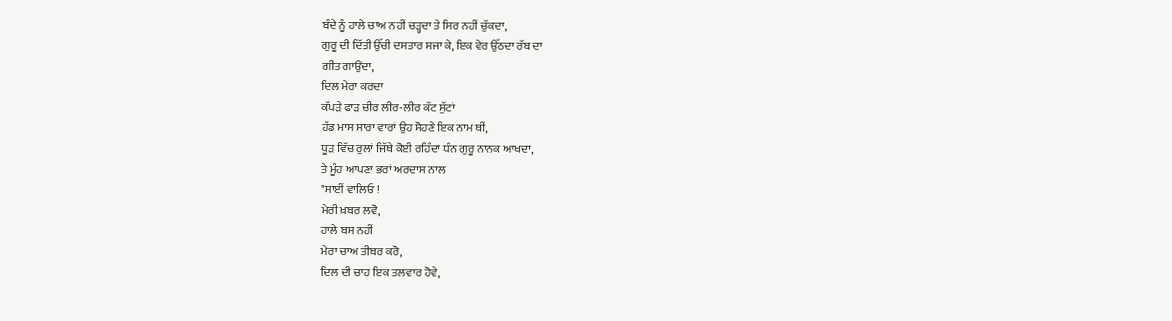ਬੰਦੇ ਨੂੰ ਹਾਲੇ ਚਾਅ ਨਹੀਂ ਚੜ੍ਹਦਾ ਤੇ ਸਿਰ ਨਹੀਂ ਚੁੱਕਦਾ,
ਗੁਰੂ ਦੀ ਦਿੱਤੀ ਉੱਚੀ ਦਸਤਾਰ ਸਜਾ ਕੇ, ਇਕ ਵੇਰ ਉੱਠਦਾ ਰੱਬ ਦਾ
ਗੀਤ ਗਾਉਂਦਾ,
ਦਿਲ ਮੇਰਾ ਕਰਦਾ
ਕੱਪੜੇ ਫਾੜ ਚੀਰ ਲੀਰ-ਲੀਰ ਕੱਟ ਸੁੱਟਾਂ
ਹੱਡ ਮਾਸ ਸਾਰਾ ਵਾਰਾਂ ਉਹ ਸੋਹਣੇ ਇਕ ਨਾਮ ਥੀਂ,
ਧੂੜ ਵਿੱਚ ਰੁਲਾਂ ਜਿੱਥੇ ਕੋਈ ਰਹਿੰਦਾ ਧੰਨ ਗੁਰੂ ਨਾਨਕ ਆਖਦਾ,
ਤੇ ਮੂੰਹ ਆਪਣਾ ਭਰਾਂ ਅਰਦਾਸ ਨਾਲ
"ਸਾਈਂ ਵਾਲਿਓ !
ਮੇਰੀ ਖ਼ਬਰ ਲਵੋ,
ਹਾਲੇ ਬਸ ਨਹੀਂ
ਮੇਰਾ ਚਾਅ ਤੀਬਰ ਕਰੋ,
ਦਿਲ ਦੀ ਚਾਹ ਇਕ ਤਲਵਾਰ ਹੋਵੇ,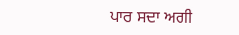ਪਾਰ ਸਦਾ ਅਗੀ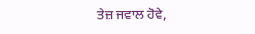ਤੇਜ਼ ਜਵਾਲ ਹੋਵੇ,